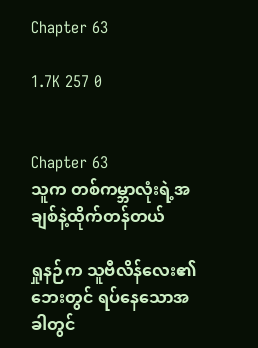Chapter 63

1.7K 257 0


Chapter 63
သူက တစ်ကမ္ဘာလုံးရဲ့အချစ်နဲ့ထိုက်တန်တယ်

ရှုနဉ်က သူဗီလိန်လေး၏ဘေးတွင် ရပ်နေသောအခါတွင်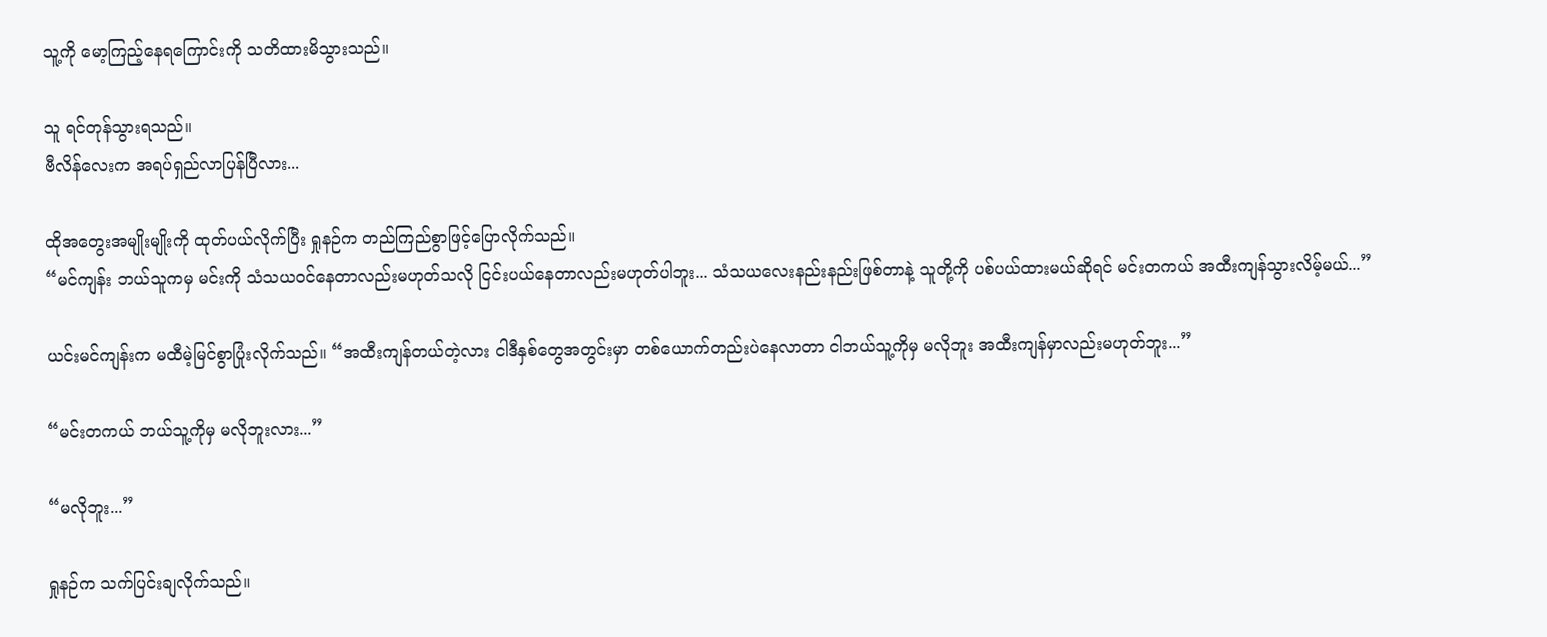သူ့ကို မော့ကြည့်နေရကြောင်းကို သတိထားမိသွားသည်။

သူ ရင်တုန်သွားရသည်။
ဗီလိန်လေးက အရပ်ရှည်လာပြန်ပြီလား...

ထိုအတွေးအမျိုးမျိုးကို ထုတ်ပယ်လိုက်ပြီး ရှုနဉ်က တည်ကြည်စွာဖြင့်ပြောလိုက်သည်။
“မင်ကျန်း ဘယ်သူကမှ မင်းကို သံသယဝင်နေတာလည်းမဟုတ်သလို ငြင်းပယ်နေတာလည်းမဟုတ်ပါဘူး... သံသယလေးနည်းနည်းဖြစ်တာနဲ့ သူတို့ကို ပစ်ပယ်ထားမယ်ဆိုရင် မင်းတကယ် အထီးကျန်သွားလိမ့်မယ်...”

ယင်းမင်ကျန်းက မထီမဲ့မြင်စွာပြုံးလိုက်သည်။ “အထီးကျန်တယ်တဲ့လား ငါဒီနှစ်တွေအတွင်းမှာ တစ်ယောက်တည်းပဲနေလာတာ ငါဘယ်သူ့ကိုမှ မလိုဘူး အထီးကျန်မှာလည်းမဟုတ်ဘူး...”

“မင်းတကယ် ဘယ်သူ့ကိုမှ မလိုဘူးလား...”

“မလိုဘူး...”

ရှုနဉ်က သက်ပြင်းချလိုက်သည်။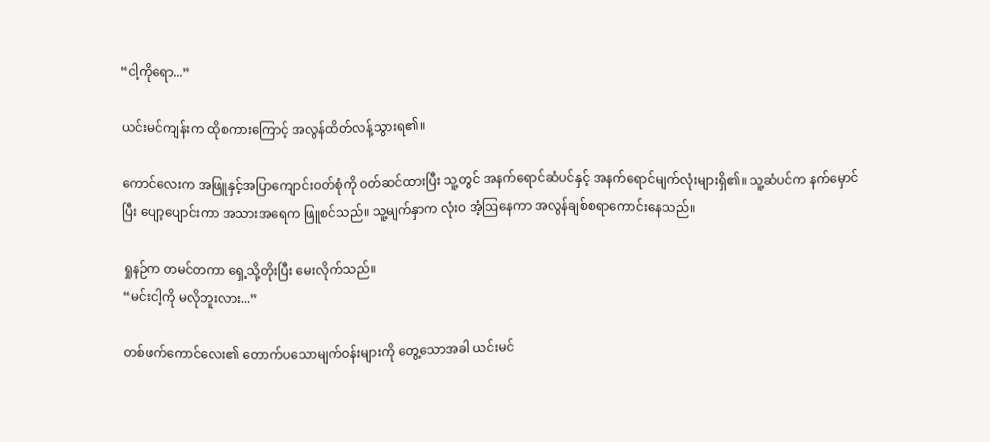“ငါ့ကိုရော...”

ယင်းမင်ကျန်းက ထိုစကားကြောင့် အလွန်ထိတ်လန့်သွားရ၏။

ကောင်လေးက အဖြူနှင့်အပြာကျောင်းဝတ်စုံကို ဝတ်ဆင်ထားပြီး သူ့တွင် အနက်ရောင်ဆံပင်နှင့် အနက်ရောင်မျက်လုံးများရှိ၏။ သူ့ဆံပင်က နက်မှောင်ပြီး ပျော့ပျောင်းကာ အသားအရေက ဖြူစင်သည်။ သူ့မျက်နှာက လုံးဝ အံ့ဩနေကာ အလွန်ချစ်စရာကောင်းနေသည်။

ရှုနဉ်က တမင်တကာ ရှေ့သို့တိုးပြီး မေးလိုက်သည်။
“မင်းငါ့ကို မလိုဘူးလား...”

တစ်ဖက်ကောင်လေး၏ တောက်ပသောမျက်ဝန်းများကို တွေ့သောအခါ ယင်းမင်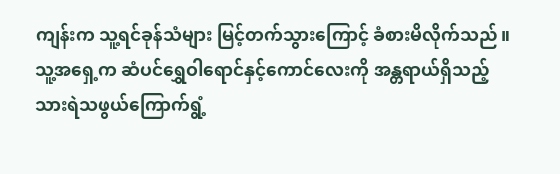ကျန်းက သူ့ရင်ခုန်သံများ မြင့်တက်သွားကြောင့် ခံစားမိလိုက်သည်။ သူ့အရှေ့က ဆံပင်ရွှေဝါရောင်နှင့်ကောင်လေးကို အန္တရာယ်ရှိသည့်သားရဲသဖွယ်ကြောက်ရွံ့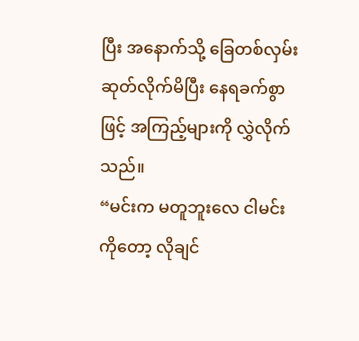ပြီး အနောက်သို့ ခြေတစ်လှမ်းဆုတ်လိုက်မိပြီး နေရခက်စွာဖြင့် အကြည့်များကို လွှဲလိုက်သည်။
“မင်းက မတူဘူးလေ ငါမင်းကိုတော့ လိုချင်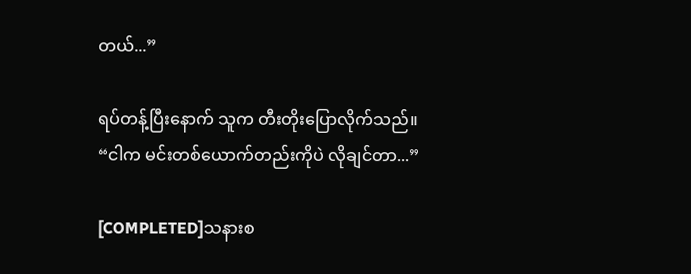တယ်...”

ရပ်တန့်ပြီးနောက် သူက တီးတိုးပြောလိုက်သည်။
“ငါက မင်းတစ်ယောက်တည်းကိုပဲ လိုချင်တာ...”

[COMPLETED]သနားစ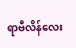ရာဗီလိန်လေး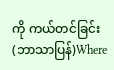ကို ကယ်တင်ခြင်း (ဘာသာပြန်)Where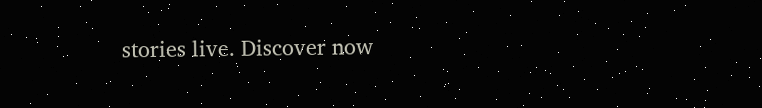stories live. Discover now